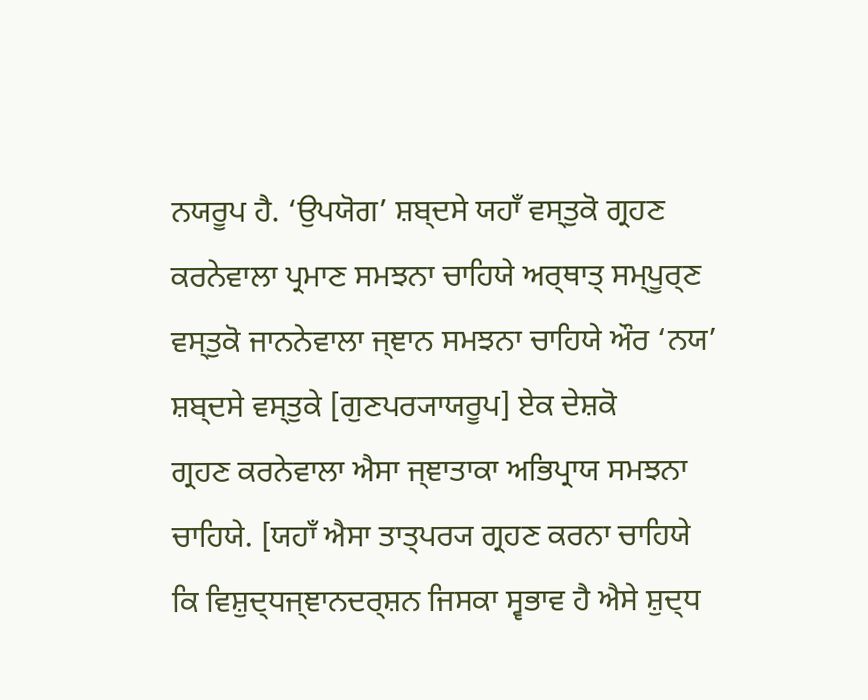ਨਯਰੂਪ ਹੈ. ‘ਉਪਯੋਗ’ ਸ਼ਬ੍ਦਸੇ ਯਹਾਁ ਵਸ੍ਤੁਕੋ ਗ੍ਰਹਣ ਕਰਨੇਵਾਲਾ ਪ੍ਰਮਾਣ ਸਮਝਨਾ ਚਾਹਿਯੇ ਅਰ੍ਥਾਤ੍ ਸਮ੍ਪੂਰ੍ਣ
ਵਸ੍ਤੁਕੋ ਜਾਨਨੇਵਾਲਾ ਜ੍ਞਾਨ ਸਮਝਨਾ ਚਾਹਿਯੇ ਔਰ ‘ਨਯ’ ਸ਼ਬ੍ਦਸੇ ਵਸ੍ਤੁਕੇ [ਗੁਣਪਰ੍ਯਾਯਰੂਪ] ਏਕ ਦੇਸ਼ਕੋ
ਗ੍ਰਹਣ ਕਰਨੇਵਾਲਾ ਐਸਾ ਜ੍ਞਾਤਾਕਾ ਅਭਿਪ੍ਰਾਯ ਸਮਝਨਾ ਚਾਹਿਯੇ. [ਯਹਾਁ ਐਸਾ ਤਾਤ੍ਪਰ੍ਯ ਗ੍ਰਹਣ ਕਰਨਾ ਚਾਹਿਯੇ
ਕਿ ਵਿਸ਼ੁਦ੍ਧਜ੍ਞਾਨਦਰ੍ਸ਼ਨ ਜਿਸਕਾ ਸ੍ਵਭਾਵ ਹੈ ਐਸੇ ਸ਼ੁਦ੍ਧ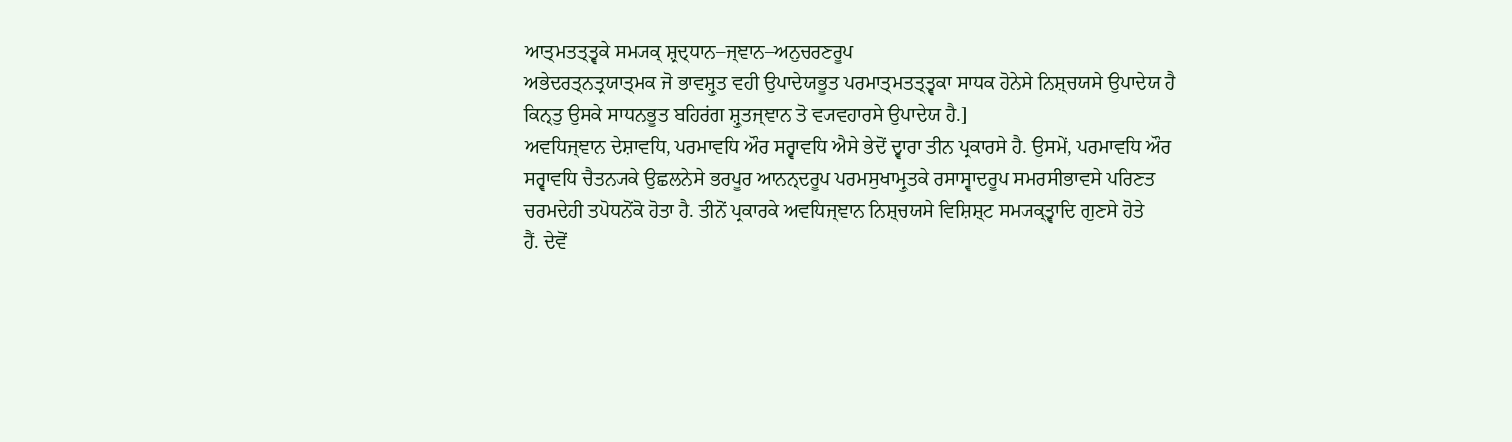ਆਤ੍ਮਤਤ੍ਤ੍ਵਕੇ ਸਮ੍ਯਕ੍ ਸ਼੍ਰਦ੍ਧਾਨ–ਜ੍ਞਾਨ–ਅਨੁਚਰਣਰੂਪ
ਅਭੇਦਰਤ੍ਨਤ੍ਰਯਾਤ੍ਮਕ ਜੋ ਭਾਵਸ਼੍ਰੁਤ ਵਹੀ ਉਪਾਦੇਯਭੂਤ ਪਰਮਾਤ੍ਮਤਤ੍ਤ੍ਵਕਾ ਸਾਧਕ ਹੋਨੇਸੇ ਨਿਸ਼੍ਚਯਸੇ ਉਪਾਦੇਯ ਹੈ
ਕਿਨ੍ਤੁ ਉਸਕੇ ਸਾਧਨਭੂਤ ਬਹਿਰਂਗ ਸ਼੍ਰੁਤਜ੍ਞਾਨ ਤੋ ਵ੍ਯਵਹਾਰਸੇ ਉਪਾਦੇਯ ਹੈ.]
ਅਵਧਿਜ੍ਞਾਨ ਦੇਸ਼ਾਵਧਿ, ਪਰਮਾਵਧਿ ਔਰ ਸਰ੍ਵਾਵਧਿ ਐਸੇ ਭੇਦੋਂ ਦ੍ਵਾਰਾ ਤੀਨ ਪ੍ਰਕਾਰਸੇ ਹੈ. ਉਸਮੇਂ, ਪਰਮਾਵਧਿ ਔਰ
ਸਰ੍ਵਾਵਧਿ ਚੈਤਨ੍ਯਕੇ ਉਛਲਨੇਸੇ ਭਰਪੂਰ ਆਨਨ੍ਦਰੂਪ ਪਰਮਸੁਖਾਮ੍ਰੁਤਕੇ ਰਸਾਸ੍ਵਾਦਰੂਪ ਸਮਰਸੀਭਾਵਸੇ ਪਰਿਣਤ
ਚਰਮਦੇਹੀ ਤਪੋਧਨੋਂਕੋ ਹੋਤਾ ਹੈ. ਤੀਨੋਂ ਪ੍ਰਕਾਰਕੇ ਅਵਧਿਜ੍ਞਾਨ ਨਿਸ਼੍ਚਯਸੇ ਵਿਸ਼ਿਸ਼੍ਟ ਸਮ੍ਯਕ੍ਤ੍ਵਾਦਿ ਗੁਣਸੇ ਹੋਤੇ
ਹੈਂ. ਦੇਵੋਂ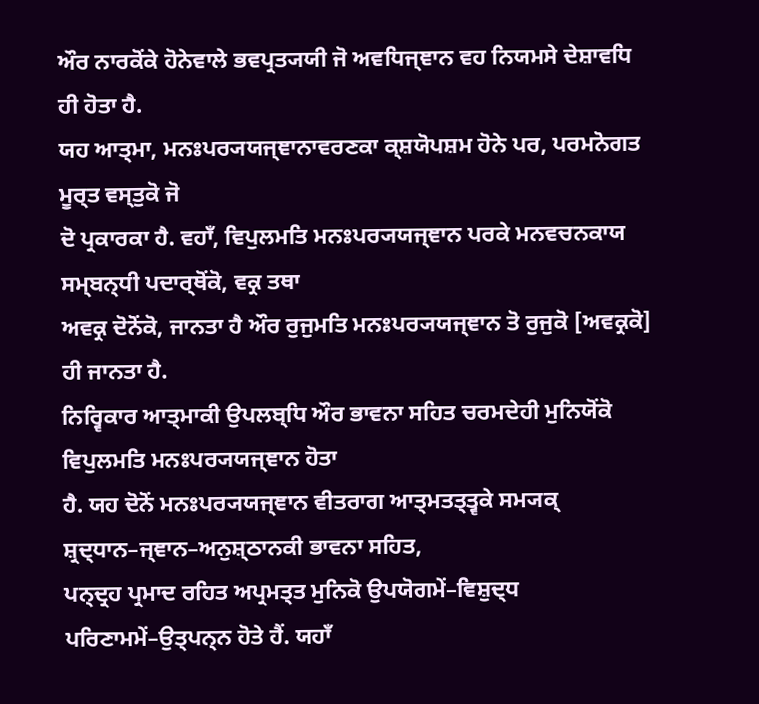ਔਰ ਨਾਰਕੋਂਕੇ ਹੋਨੇਵਾਲੇ ਭਵਪ੍ਰਤ੍ਯਯੀ ਜੋ ਅਵਧਿਜ੍ਞਾਨ ਵਹ ਨਿਯਮਸੇ ਦੇਸ਼ਾਵਧਿ ਹੀ ਹੋਤਾ ਹੈ.
ਯਹ ਆਤ੍ਮਾ, ਮਨਃਪਰ੍ਯਯਜ੍ਞਾਨਾਵਰਣਕਾ ਕ੍ਸ਼ਯੋਪਸ਼ਮ ਹੋਨੇ ਪਰ, ਪਰਮਨੋਗਤ ਮੂਰ੍ਤ ਵਸ੍ਤੁਕੋ ਜੋ
ਦੋ ਪ੍ਰਕਾਰਕਾ ਹੈ. ਵਹਾਁ, ਵਿਪੁਲਮਤਿ ਮਨਃਪਰ੍ਯਯਜ੍ਞਾਨ ਪਰਕੇ ਮਨਵਚਨਕਾਯ ਸਮ੍ਬਨ੍ਧੀ ਪਦਾਰ੍ਥੋਂਕੋ, ਵਕ੍ਰ ਤਥਾ
ਅਵਕ੍ਰ ਦੋਨੋਂਕੋ, ਜਾਨਤਾ ਹੈ ਔਰ ਰੁਜੁਮਤਿ ਮਨਃਪਰ੍ਯਯਜ੍ਞਾਨ ਤੋ ਰੁਜੁਕੋ [ਅਵਕ੍ਰਕੋ] ਹੀ ਜਾਨਤਾ ਹੈ.
ਨਿਰ੍ਵਿਕਾਰ ਆਤ੍ਮਾਕੀ ਉਪਲਬ੍ਧਿ ਔਰ ਭਾਵਨਾ ਸਹਿਤ ਚਰਮਦੇਹੀ ਮੁਨਿਯੋਂਕੋ ਵਿਪੁਲਮਤਿ ਮਨਃਪਰ੍ਯਯਜ੍ਞਾਨ ਹੋਤਾ
ਹੈ. ਯਹ ਦੋਨੋਂ ਮਨਃਪਰ੍ਯਯਜ੍ਞਾਨ ਵੀਤਰਾਗ ਆਤ੍ਮਤਤ੍ਤ੍ਵਕੇ ਸਮ੍ਯਕ੍ ਸ਼੍ਰਦ੍ਧਾਨ–ਜ੍ਞਾਨ–ਅਨੁਸ਼੍ਠਾਨਕੀ ਭਾਵਨਾ ਸਹਿਤ,
ਪਨ੍ਦ੍ਰਹ ਪ੍ਰਮਾਦ ਰਹਿਤ ਅਪ੍ਰਮਤ੍ਤ ਮੁਨਿਕੋ ਉਪਯੋਗਮੇਂ–ਵਿਸ਼ੁਦ੍ਧ ਪਰਿਣਾਮਮੇਂ–ਉਤ੍ਪਨ੍ਨ ਹੋਤੇ ਹੈਂ. ਯਹਾਁ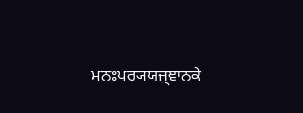ਮਨਃਪਰ੍ਯਯਜ੍ਞਾਨਕੇ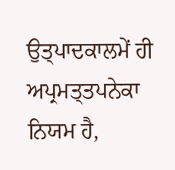ਉਤ੍ਪਾਦਕਾਲਮੇਂ ਹੀ ਅਪ੍ਰਮਤ੍ਤਪਨੇਕਾ ਨਿਯਮ ਹੈ,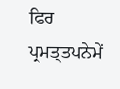ਫਿਰ ਪ੍ਰਮਤ੍ਤਪਨੇਮੇਂ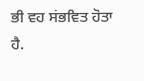ਭੀ ਵਹ ਸਂਭਵਿਤ ਹੋਤਾ ਹੈ.